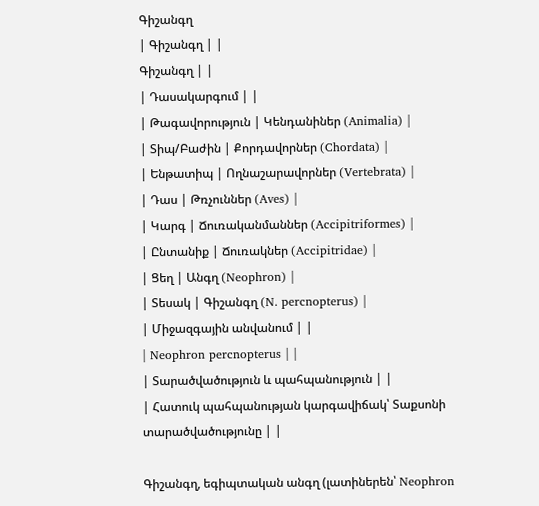Գիշանգղ
| Գիշանգղ | |
Գիշանգղ | |
| Դասակարգում | |
| Թագավորություն | Կենդանիներ (Animalia) |
| Տիպ/Բաժին | Քորդավորներ (Chordata) |
| Ենթատիպ | Ողնաշարավորներ (Vertebrata) |
| Դաս | Թռչուններ (Aves) |
| Կարգ | Ճուռականմաններ (Accipitriformes) |
| Ընտանիք | Ճուռակներ (Accipitridae) |
| Ցեղ | Անգղ (Neophron) |
| Տեսակ | Գիշանգղ (N. percnopterus) |
| Միջազգային անվանում | |
| Neophron percnopterus | |
| Տարածվածություն և պահպանություն | |
| Հատուկ պահպանության կարգավիճակ՝ Տաքսոնի տարածվածությունը | |

Գիշանգղ, եգիպտական անգղ (լատիներեն՝ Neophron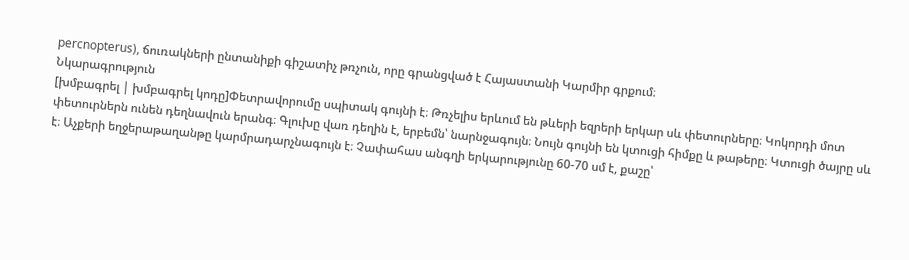percnopterus), ճուռակների ընտանիքի գիշատիչ թռչուն, որը գրանցված է Հայաստանի Կարմիր գրքում։
Նկարագրություն
[խմբագրել | խմբագրել կոդը]Փետրավորումը սպիտակ գույնի է։ Թռչելիս երևում են թևերի եզրերի երկար սև փետուրները։ Կոկորդի մոտ փետուրներն ունեն դեղնավուն երանգ։ Գլուխը վառ դեղին է, երբեմն՝ նարնջագույն։ Նույն գույնի են կտուցի հիմքը և թաթերը։ Կտուցի ծայրը սև է։ Աչքերի եղջերաթաղանթը կարմրադարչնագույն է։ Չափահաս անգղի երկարությունը 60-70 սմ է, քաշը՝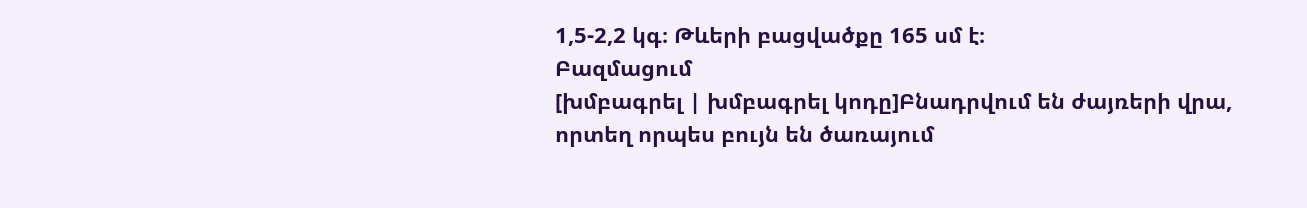1,5-2,2 կգ։ Թևերի բացվածքը 165 սմ է։
Բազմացում
[խմբագրել | խմբագրել կոդը]Բնադրվում են ժայռերի վրա, որտեղ որպես բույն են ծառայում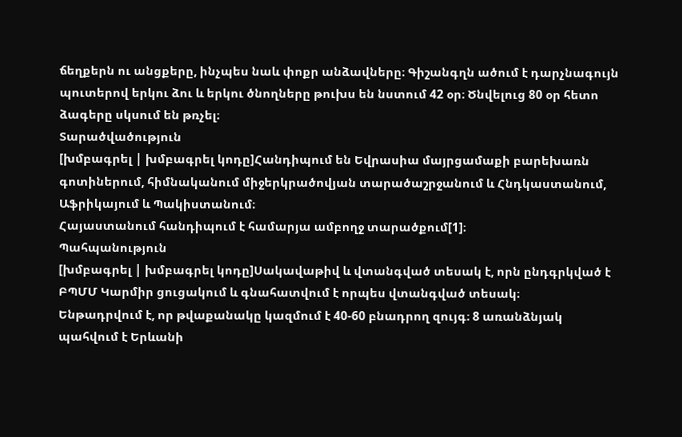ճեղքերն ու անցքերը, ինչպես նաև փոքր անձավները։ Գիշանգղն ածում է դարչնագույն պուտերով երկու ձու և երկու ծնողները թուխս են նստում 42 օր։ Ծնվելուց 80 օր հետո ձագերը սկսում են թռչել։
Տարածվածություն
[խմբագրել | խմբագրել կոդը]Հանդիպում են Եվրասիա մայրցամաքի բարեխառն գոտիներում, հիմնականում միջերկրածովյան տարածաշրջանում և Հնդկաստանում, Աֆրիկայում և Պակիստանում։
Հայաստանում հանդիպում է համարյա ամբողջ տարածքում[1]։
Պահպանություն
[խմբագրել | խմբագրել կոդը]Սակավաթիվ և վտանգված տեսակ է, որն ընդգրկված է ԲՊՄՄ Կարմիր ցուցակում և գնահատվում է որպես վտանգված տեսակ։
Ենթադրվում է, որ թվաքանակը կազմում է 40-60 բնադրող զույգ։ 8 առանձնյակ պահվում է Երևանի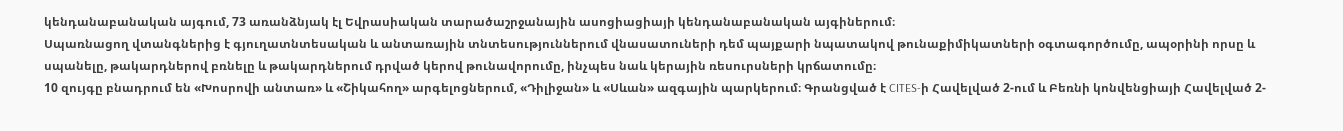կենդանաբանական այգում, 73 առանձնյակ էլ Եվրասիական տարածաշրջանային ասոցիացիայի կենդանաբանական այգիներում։
Սպառնացող վտանգներից է գյուղատնտեսական և անտառային տնտեսություններում վնասատուների դեմ պայքարի նպատակով թունաքիմիկատների օգտագործումը, ապօրինի որսը և սպանելը, թակարդներով բռնելը և թակարդներում դրված կերով թունավորումը, ինչպես նաև կերային ռեսուրսների կրճատումը։
10 զույգը բնադրում են «Խոսրովի անտառ» և «Շիկահող» արգելոցներում, «Դիլիջան» և «Սևան» ազգային պարկերում։ Գրանցված է CITES-ի Հավելված 2-ում և Բեռնի կոնվենցիայի Հավելված 2-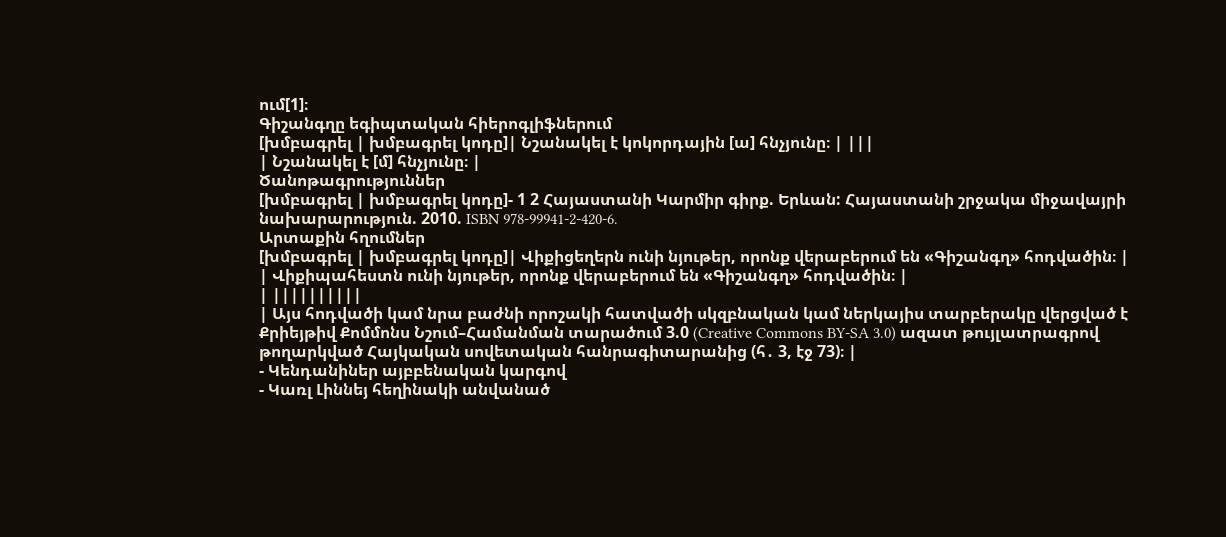ում[1]։
Գիշանգղը եգիպտական հիերոգլիֆներում
[խմբագրել | խմբագրել կոդը]| Նշանակել է կոկորդային [ա] հնչյունը։ | |||
| Նշանակել է [մ] հնչյունը։ |
Ծանոթագրություններ
[խմբագրել | խմբագրել կոդը]- 1 2 Հայաստանի Կարմիր գիրք. Երևան: Հայաստանի շրջակա միջավայրի նախարարություն. 2010. ISBN 978-99941-2-420-6.
Արտաքին հղումներ
[խմբագրել | խմբագրել կոդը]| Վիքիցեղերն ունի նյութեր, որոնք վերաբերում են «Գիշանգղ» հոդվածին։ |
| Վիքիպահեստն ունի նյութեր, որոնք վերաբերում են «Գիշանգղ» հոդվածին։ |
| ||||||||||
| Այս հոդվածի կամ նրա բաժնի որոշակի հատվածի սկզբնական կամ ներկայիս տարբերակը վերցված է Քրիեյթիվ Քոմմոնս Նշում–Համանման տարածում 3.0 (Creative Commons BY-SA 3.0) ազատ թույլատրագրով թողարկված Հայկական սովետական հանրագիտարանից (հ․ 3, էջ 73)։ |
- Կենդանիներ այբբենական կարգով
- Կառլ Լիննեյ հեղինակի անվանած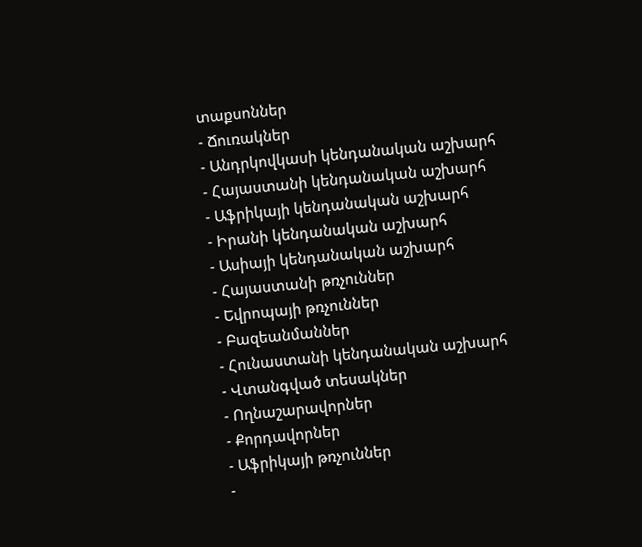տաքսոններ
- Ճուռակներ
- Անդրկովկասի կենդանական աշխարհ
- Հայաստանի կենդանական աշխարհ
- Աֆրիկայի կենդանական աշխարհ
- Իրանի կենդանական աշխարհ
- Ասիայի կենդանական աշխարհ
- Հայաստանի թռչուններ
- Եվրոպայի թռչուններ
- Բազեանմաններ
- Հունաստանի կենդանական աշխարհ
- Վտանգված տեսակներ
- Ողնաշարավորներ
- Քորդավորներ
- Աֆրիկայի թռչուններ
-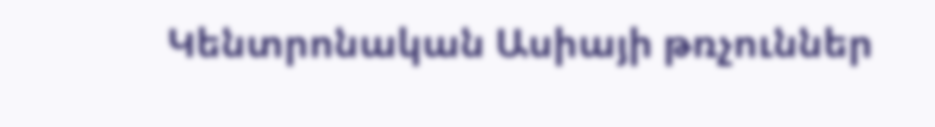Կենտրոնական Ասիայի թռչուններ